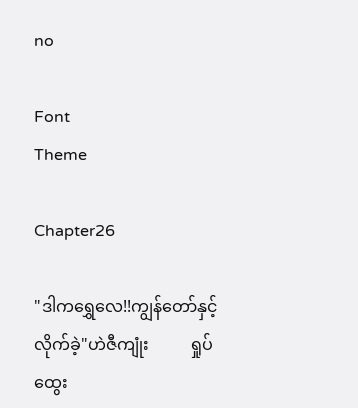no

Font
Theme

Chapter26

"ဒါကရွှေလေ!!ကျွန်တော်နှင့်လိုက်ခဲ့"ဟဲဇီကျုံး          ရှုပ်ထွေး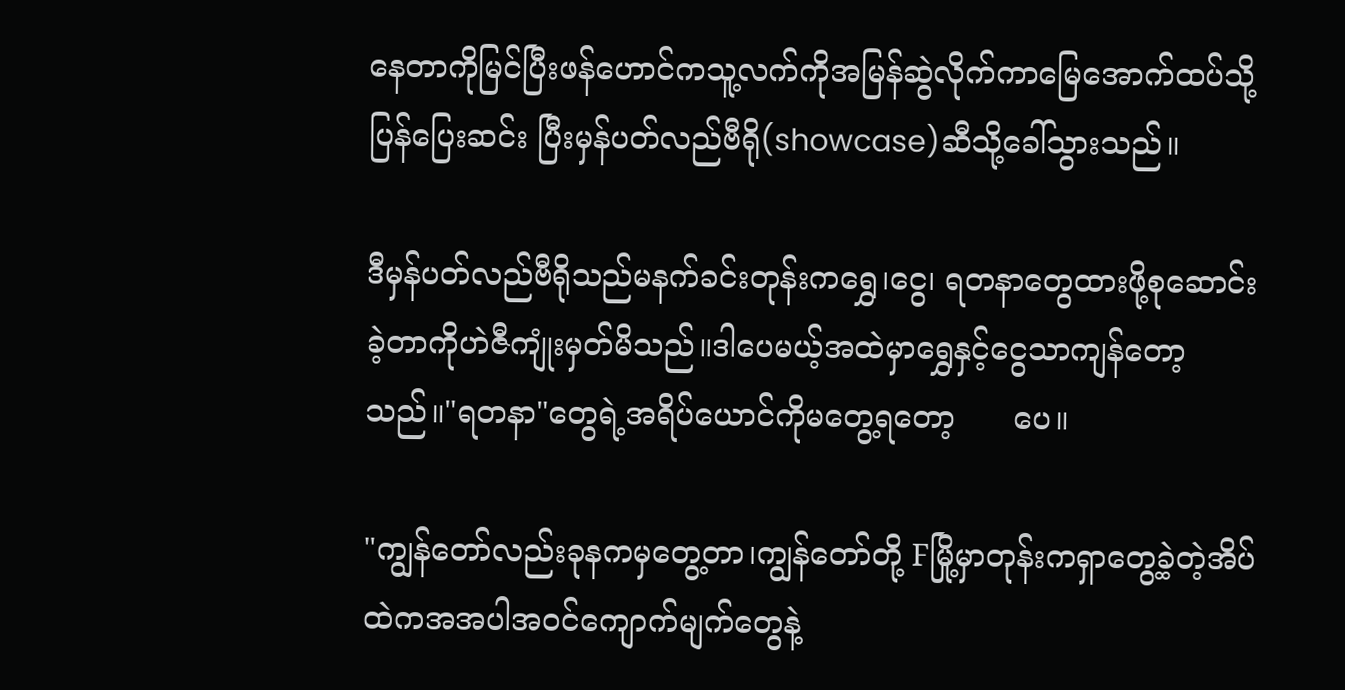နေတာကိုမြင်ပြီးဖန်ဟောင်ကသူ့လက်ကိုအမြန်ဆွဲလိုက်ကာမြေအောက်ထပ်သို့ပြန်ပြေးဆင်း ပြီးမှန်ပတ်လည်ဗီရို(showcase)ဆီသို့ခေါ်သွားသည်။

ဒီမှန်ပတ်လည်ဗီရိုသည်မနက်ခင်းတုန်းကရွှေ၊ငွေ၊ ရတနာတွေထားဖို့စုဆောင်းခဲ့တာကိုဟဲဇီကျုံးမှတ်မိသည်။ဒါပေမယ့်အထဲမှာရွှေနှင့်ငွေသာကျန်တော့သည်။"ရတနာ"တွေရဲ့အရိပ်ယောင်ကိုမတွေ့ရတော့      ပေ။

"ကျွန်တော်လည်းခုနကမှတွေ့တာ၊ကျွန်တော်တို့ Fမြို့မှာတုန်းကရှာတွေ့ခဲ့တဲ့အိပ်ထဲကအအပါအဝင်ကျောက်မျက်တွေနဲ့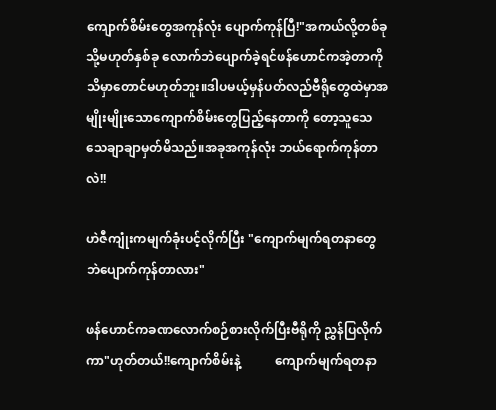ကျောက်စိမ်းတွေအကုန်လုံး ပျောက်ကုန်ပြီ!"အကယ်လို့တစ်ခုသို့မဟုတ်နှစ်ခု လောက်ဘဲပျောက်ခဲ့ရင်ဖန်ဟောင်ကအဲ့တာကိုသိမှာတောင်မဟုတ်ဘူး။ဒါပမယ့်မှန်ပတ်လည်ဗီရိုတွေထဲမှာအမျိုးမျိုးသောကျောက်စိမ်းတွေပြည့်နေတာကို တော့သူသေသေချာချာမှတ်မိသည်။အခုအကုန်လုံး ဘယ်ရောက်ကုန်တာလဲ!!

ဟဲဇီကျုံးကမျက်ခုံးပင့်လိုက်ပြီး "ကျောက်မျက်ရတနာတွေဘဲပျောက်ကုန်တာလား"

ဖန်ဟောင်ကခဏလောက်စဉ်စားလိုက်ပြီးဗီရိုကို ညွှန်ပြလိုက်ကာ"ဟုတ်တယ်!!ကျောက်စိမ်းနဲ့           ကျောက်မျက်ရတနာ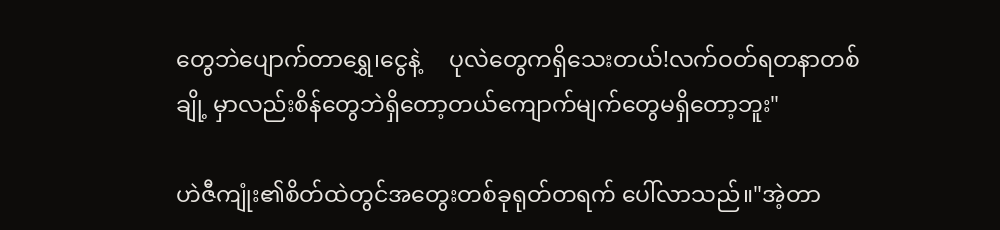တွေဘဲပျောက်တာရွှေ၊ငွေနဲ့     ပုလဲတွေကရှိသေးတယ်!လက်ဝတ်ရတနာတစ်ချို့ မှာလည်းစိန်တွေဘဲရှိတော့တယ်ကျောက်မျက်တွေမရှိတော့ဘူး"

ဟဲဇီကျုံး၏စိတ်ထဲတွင်အတွေးတစ်ခုရုတ်တရက် ပေါ်လာသည်။"အဲ့တာ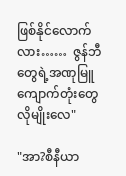ဖြစ်နိုင်လောက်လား……  ဇွန်ဘီတွေရဲ့အဏုမြူကျောက်တုံးတွေလိုမျိုးလေ"

"အာ?စီနီယာ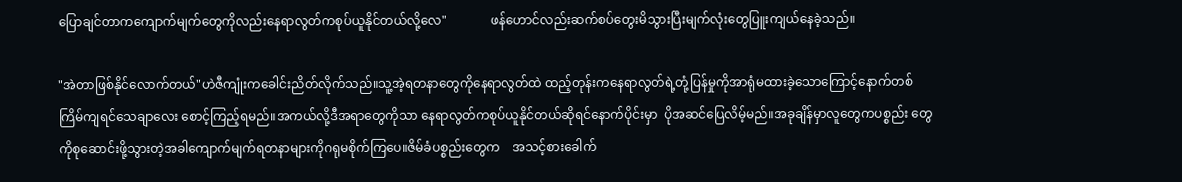ပြောချင်တာကကျောက်မျက်တွေကိုလည်းနေရာလွတ်ကစုပ်ယူနိုင်တယ်လို့လေ"              ဖန်ဟောင်လည်းဆက်စပ်တွေးမိသွားပြီးမျက်လုံးတွေပြူးကျယ်နေခဲ့သည်။

"အဲတာဖြစ်နိုင်လောက်တယ်"ဟဲဇီကျုံးကခေါင်းညိတ်လိုက်သည်။သူ့အဲ့ရတနာတွေကိုနေရာလွတ်ထဲ ထည့်တုန်းကနေရာလွတ်ရဲ့တုံ့ပြန်မှုကိုအာရုံမထားခဲ့သောကြောင့်နောက်တစ်ကြိမ်ကျရင်သေချာလေး စောင့်ကြည့်ရမည်။အကယ်လို့ဒီအရာတွေကိုသာ နေရာလွတ်ကစုပ်ယူနိုင်တယ်ဆိုရင်နောက်ပိုင်းမှာ  ပိုအဆင်ပြေလိမ့်မည်။အခုချိန်မှာလူတွေကပစ္စည်း တွေကိုစုဆောင်းဖို့သွားတဲ့အခါကျောက်မျက်ရတနာများကိုဂရုမစိုက်ကြပေ။ဇိမ်ခံပစ္စည်းတွေက    အသင့်စားခေါက်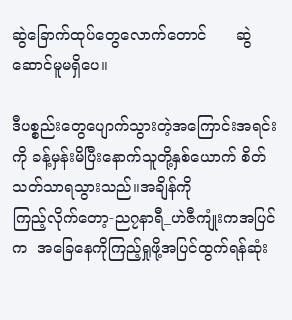ဆွဲခြောက်ထုပ်တွေလောက်တောင်      ဆွဲဆောင်မူမရှိပေ။

ဒီပစ္စည်းတွေပျောက်သွားတဲ့အကြောင်းအရင်းကို ခန့်မှန်းမိပြီးနောက်သူတို့နှစ်ယောက် စိတ်သတ်သာရသွားသည်။အချိန်ကို                           ကြည့်လိုက်တော့-ည၇နာရီ_ဟဲဇီကျုံးကအပြင်က  အခြေနေကိုကြည့်ရှုဖို့အပြင်ထွက်ရန်ဆုံး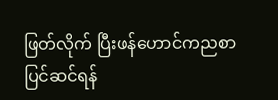ဖြတ်လိုက် ပြီးဖန်ဟောင်ကညစာပြင်ဆင်ရန်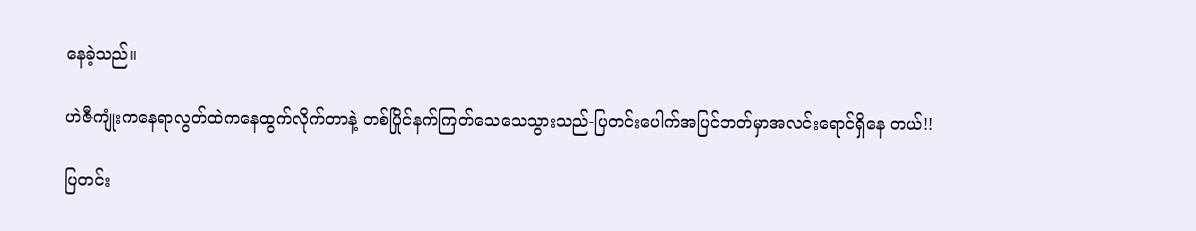နေခဲ့သည်။

ဟဲဇီကျုံးကနေရာလွတ်ထဲကနေထွက်လိုက်တာနဲ့ တစ်ပြိုင်နက်ကြတ်သေသေသွားသည်-ပြတင်းပေါက်အပြင်ဘတ်မှာအလင်းရောင်ရှိနေ တယ်!!

ပြတင်း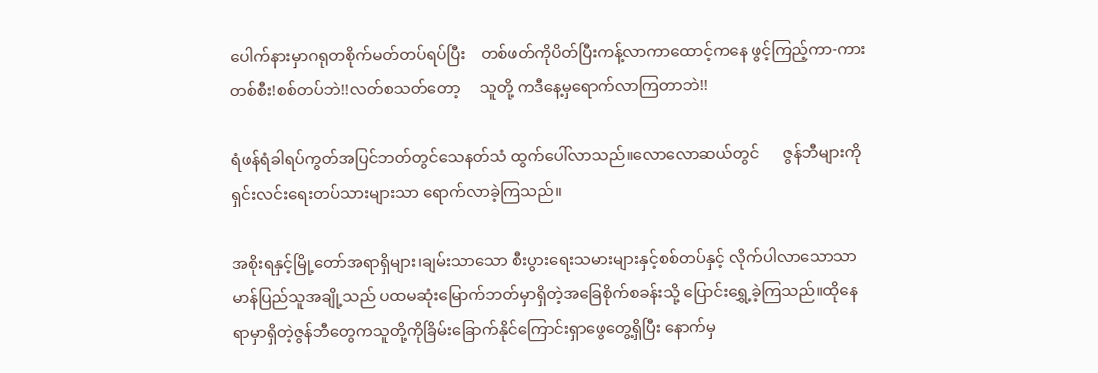ပေါက်နားမှာဂရုတစိုက်မတ်တပ်ရပ်ပြီး    တစ်ဖတ်ကိုပိတ်ပြီးကန့်လာကာထောင့်ကနေ ဖွင့်ကြည့်ကာ-ကားတစ်စီး!စစ်တပ်ဘဲ!!လတ်စသတ်တော့     သူတို့ ကဒီနေ့မှရောက်လာကြတာဘဲ!!

ရံဖန်ရံခါရပ်ကွတ်အပြင်ဘတ်တွင်သေနတ်သံ ထွက်ပေါ်လာသည်။လောလောဆယ်တွင်      ဇွန်ဘီများကိုရှင်းလင်းရေးတပ်သားများသာ ရောက်လာခဲ့ကြသည်။

အစိုးရနှင့်မြို့တော်အရာရှိများ၊ချမ်းသာသော စီးပွားရေးသမားများနှင့်စစ်တပ်နှင့် လိုက်ပါလာသောသာမာန်ပြည်သူအချို့သည် ပထမဆုံးမြောက်ဘတ်မှာရှိတဲ့အခြေစိုက်စခန်းသို့ ပြောင်းရွှေ့ခဲ့ကြသည်။ထိုနေရာမှာရှိတဲ့ဇွန်ဘီတွေကသူတို့ကိုခြိမ်းခြောက်နိုင်ကြောင်းရှာဖွေတွေ့ရှိပြီး နောက်မှ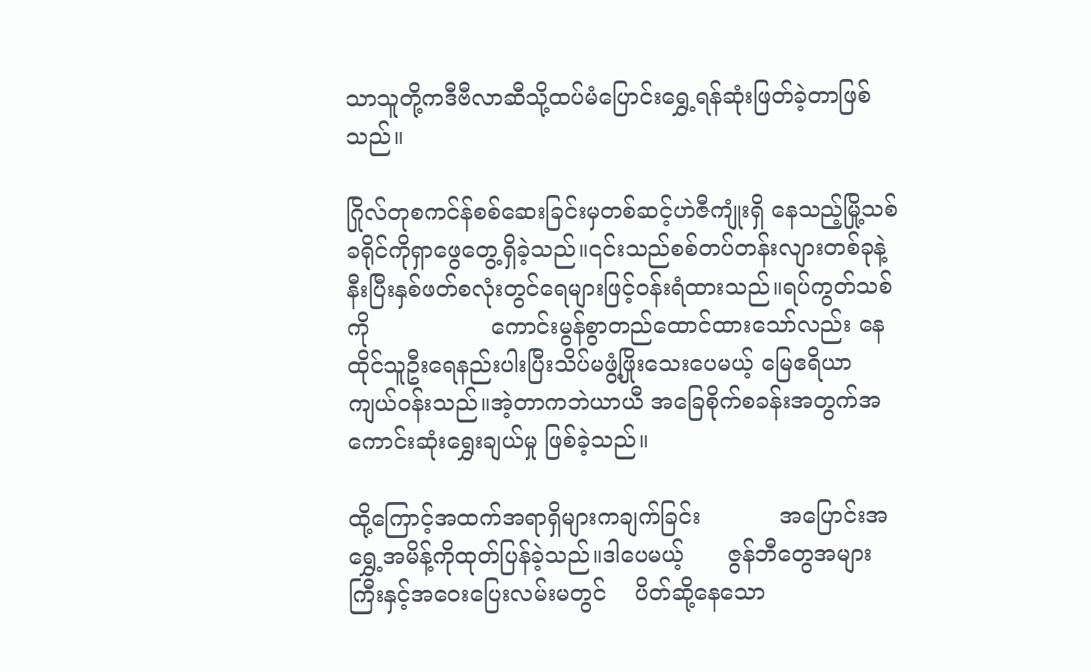သာသူတို့ကဒီဗီလာဆီသို့ထပ်မံပြောင်းရွှေ့ရန်ဆုံးဖြတ်ခဲ့တာဖြစ်သည်။

ဂြိုလ်တုစကင်န်စစ်ဆေးခြင်းမှတစ်ဆင့်ဟဲဇီကျုံးရှိ နေသည့်မြို့သစ်ခရိုင်ကိုရှာဖွေတွေ့ရှိခဲ့သည်။၎င်းသည်စစ်တပ်တန်းလျားတစ်ခုနဲ့နီးပြီးနှစ်ဖတ်စလုံးတွင်ရေများဖြင့်ဝန်းရံထားသည်။ရပ်ကွတ်သစ်ကို                 ကောင်းမွန်စွာတည်ထောင်ထားသော်လည်း နေထိုင်သူဦးရေနည်းပါးပြီးသိပ်မဖွံ့ဖြိုးသေးပေမယ့် မြေဧရိယာကျယ်ဝန်းသည်။အဲ့တာကဘဲယာယီ အခြေစိုက်စခန်းအတွက်အကောင်းဆုံးရွှေးချယ်မှု ဖြစ်ခဲ့သည်။

ထို့ကြောင့်အထက်အရာရှိများကချက်ခြင်း           အပြောင်းအရွှေ့အမိန့်ကိုထုတ်ပြန်ခဲ့သည်။ဒါပေမယ့်      ဇွန်ဘီတွေအများကြီးနှင့်အဝေးပြေးလမ်းမတွင်    ပိတ်ဆို့နေသော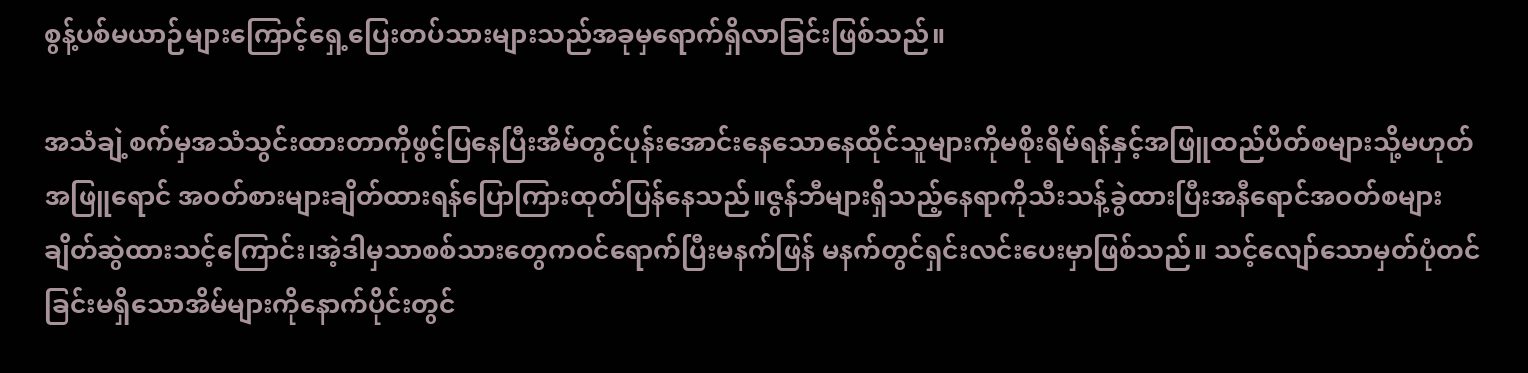စွန့်ပစ်မယာဉ်များကြောင့်ရှေ့ပြေးတပ်သားများသည်အခုမှရောက်ရှိလာခြင်းဖြစ်သည်။

အသံချဲ့စက်မှအသံသွင်းထားတာကိုဖွင့်ပြနေပြီးအိမ်တွင်ပုန်းအောင်းနေသောနေထိုင်သူများကိုမစိုးရိမ်ရန်နှင့်အဖြူထည်ပိတ်စများသို့မဟုတ်အဖြူရောင် အဝတ်စားများချိတ်ထားရန်ပြောကြားထုတ်ပြန်နေသည်။ဇွန်ဘီများရှိသည့်နေရာကိုသီးသန့်ခွဲထားပြီးအနီရောင်အဝတ်စများချိတ်ဆွဲထားသင့်ကြောင်း၊အဲ့ဒါမှသာစစ်သားတွေကဝင်ရောက်ပြီးမနက်ဖြန် မနက်တွင်ရှင်းလင်းပေးမှာဖြစ်သည်။ သင့်လျော်သောမှတ်ပုံတင်ခြင်းမရှိသောအိမ်များကိုနောက်ပိုင်းတွင်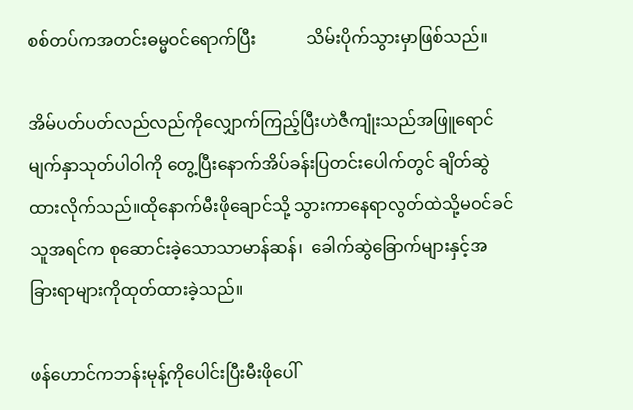စစ်တပ်ကအတင်းဓမ္မဝင်ရောက်ပြီး            သိမ်းပိုက်သွားမှာဖြစ်သည်။

အိမ်ပတ်ပတ်လည်လည်ကိုလျှောက်ကြည့်ပြီးဟဲဇီကျုံးသည်အဖြူရောင်မျက်နှာသုတ်ပါဝါကို တွေ့ပြီးနောက်အိပ်ခန်းပြတင်းပေါက်တွင် ချိတ်ဆွဲထားလိုက်သည်။ထိုနောက်မီးဖိုချောင်သို့ သွားကာနေရာလွတ်ထဲသို့မဝင်ခင်သူအရင်က စုဆောင်းခဲ့သောသာမာန်ဆန်၊  ခေါက်ဆွဲခြောက်များနှင့်အခြားရာများကိုထုတ်ထားခဲ့သည်။

ဖန်ဟောင်ကဘန်းမုန့်ကိုပေါင်းပြီးမီးဖိုပေါ်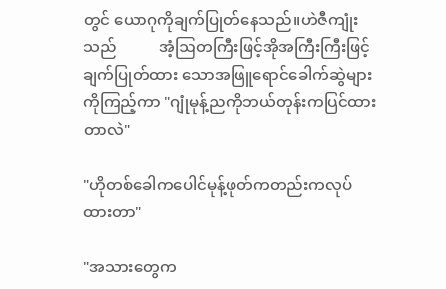တွင် ယောဂုကိုချက်ပြုတ်နေသည်။ဟဲဇီကျုံးသည်           အံ့ဩတကြီးဖြင့်အိုအကြီးကြီးဖြင့်ချက်ပြုတ်ထား သောအဖြူရောင်ခေါက်ဆွဲများကိုကြည့်ကာ "ဂျုံမုန့်ညကိုဘယ်တုန်းကပြင်ထားတာလဲ"

"ဟိုတစ်ခေါကပေါင်မုန့်ဖုတ်ကတည်းကလုပ်ထားတာ"

"အသားတွေက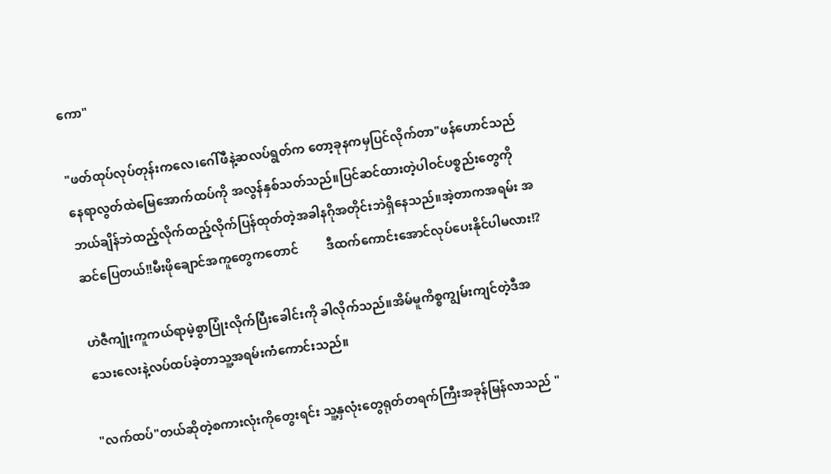ကော"

"ဖတ်ထုပ်လုပ်တုန်းကလေ၊ဂေါ်ဖီနဲ့ဆလပ်ရွတ်က တော့ခုနကမှပြင်လိုက်တာ"ဖန်ဟောင်သည် နေရာလွတ်ထဲမြေအောက်ထပ်ကို အလွန်နှစ်သတ်သည်။ပြင်ဆင်ထားတဲ့ပါဝင်ပစ္စည်းတွေကိုဘယ်ချိန်ဘဲထည့်လိုက်ထည့်လိုက်ပြန်ထုတ်တဲ့အခါနဂိုအတိုင်းဘဲရှိနေသည်။အဲ့တာကအရမ်း အဆင်ပြေတယ်!!မီးဖိုချောင်အကူတွေကတောင်         ဒီထက်ကောင်းအောင်လုပ်ပေးနိုင်ပါမလား!?

ဟဲဇီကျုံးကူကယ်ရာမဲ့စွာပြုံးလိုက်ပြီးခေါင်းကို ခါလိုက်သည်။အိမ်မူကိစ္စကျွမ်းကျင်တဲ့ဒီအသေးလေးနဲ့လပ်ထပ်ခဲ့တာသူ့အရမ်းကံကောင်းသည်။

"လက်ထပ်"တယ်ဆိုတဲ့စကားလုံးကိုတွေးရင်း သူ့နှလုံးတွေရုတ်တရက်ကြီးအခုန်မြန်လာသည် "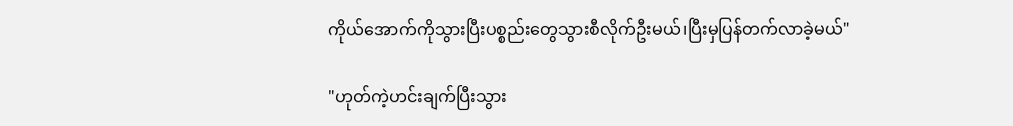ကိုယ်အောက်ကိုသွားပြီးပစ္စည်းတွေသွားစီလိုက်ဦးမယ်၊ပြီးမှပြန်တက်လာခဲ့မယ်"

"ဟုတ်ကဲ့ဟင်းချက်ပြီးသွား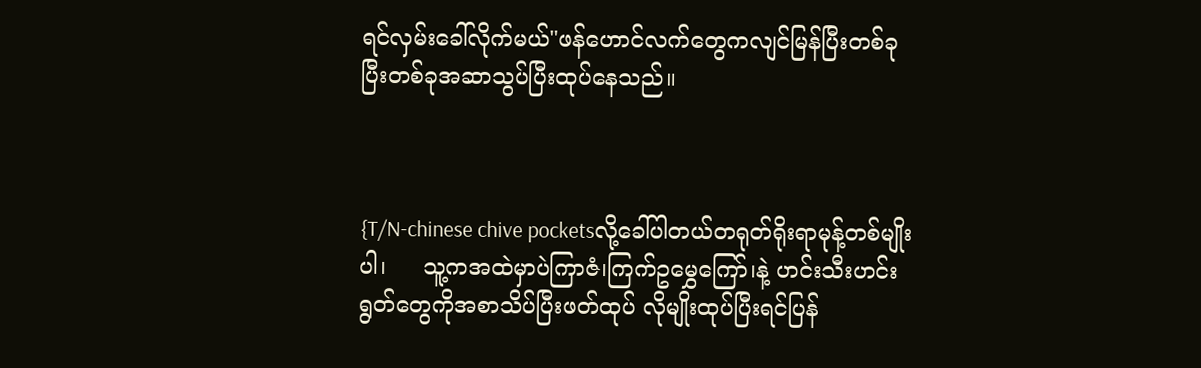ရင်လှမ်းခေါ်လိုက်မယ်"ဖန်ဟောင်လက်တွေကလျင်မြန်ပြီးတစ်ခုပြီးတစ်ခုအဆာသွပ်ပြီးထုပ်နေသည်။



{T/N-chinese chive pocketsလို့ခေါ်ပါတယ်တရုတ်ရိုးရာမုန့်တစ်မျိုးပါ၊     သူ့ကအထဲမှာပဲကြာဇံ၊ကြက်ဥမွှေကြော်၊နဲ့ ဟင်းသီးဟင်းရွတ်တွေကိုအစာသိပ်ပြီးဖတ်ထုပ် လိုမျိုးထုပ်ပြီးရင်ပြန်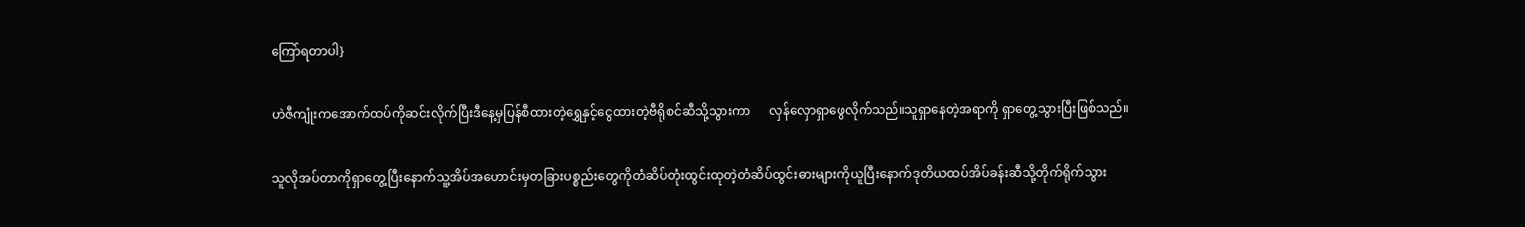ကြော်ရတာပါ}

ဟဲဇီကျုံးကအောက်ထပ်ကိုဆင်းလိုက်ပြီးဒီနေ့မှပြန်စီထားတဲ့ရွှေနှင့်ငွေထားတဲ့ဗီရိုစင်ဆီသို့သွားကာ      လှန်လှောရှာဖွေလိုက်သည်။သူရှာနေတဲ့အရာကို ရှာတွေ့သွားပြီးဖြစ်သည်။

သူလိုအပ်တာကိုရှာတွေ့ပြီးနောက်သူ့အိပ်အဟောင်းမှတခြားပစ္စည်းတွေကိုတံဆိပ်တုံးထွင်းထုတဲ့တံဆိပ်ထွင်းဓားများကိုယူပြီးနောက်ဒုတိယထပ်အိပ်ခန်းဆီသို့တိုက်ရိုက်သွား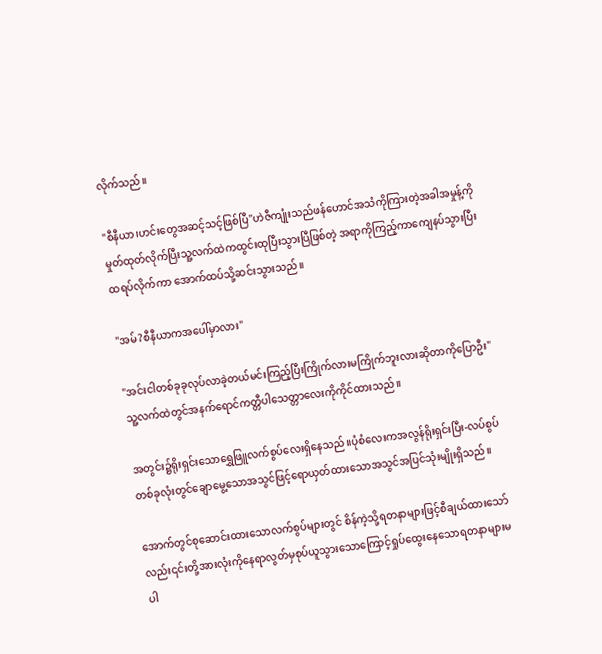လိုက်သည်။

"စီနီယာ၊ဟင်းတွေအဆင့်သင့်ဖြစ်ပြီ"ဟဲဇီကျုံးသည်ဖန်ဟောင်အသံကိုကြားတဲ့အခါအမှုန့်ကိုမှုတ်ထုတ်လိုက်ပြီးသူ့လက်ထဲကထွင်းထုပြီးသွားပြီဖြစ်တဲ့ အရာကိုကြည့်ကာကျေနပ်သွားပြီးထရပ်လိုက်ကာ အောက်ထပ်သို့ဆင်းသွားသည်။

"အမ်?စီနီယာကအပေါ်မှာလား"

"အင်းငါတစ်ခုခုလုပ်လာခဲ့တယ်မင်းကြည့်ပြီးကြိုက်လားမကြိုက်ဘူးလားဆိုတာကိုပြောဦး"သူ့လက်ထဲတွင်အနက်ရောင်ကတ္တီပါသေတ္တာလေးကိုကိုင်ထားသည်။

အတွင်း၌ရိုးရှင်းသောရွှေဖြူလက်စွပ်လေးရှိနေသည်။ပုံစံလေးကအလွန်ရိုးရှင်းပြီး-လပ်စွပ်တစ်ခုလုံးတွင်ချောမွေ့သောအသွင်ဖြင့်ရောယှတ်ထားသောအသွင်အပြင်သုံးမျိုးရှိသည်။

အောက်တွင်စုဆောင်းထားသောလက်စွပ်များတွင် စိန်ကဲ့သို့ရတနာများဖြင့်စီချယ်ထားသော်လည်း၎င်းတို့အားလုံးကိုနေရာလွတ်မှစုပ်ယူသွားသောကြောင့်ရှုပ်ထွေးနေသောရတနာများမပါ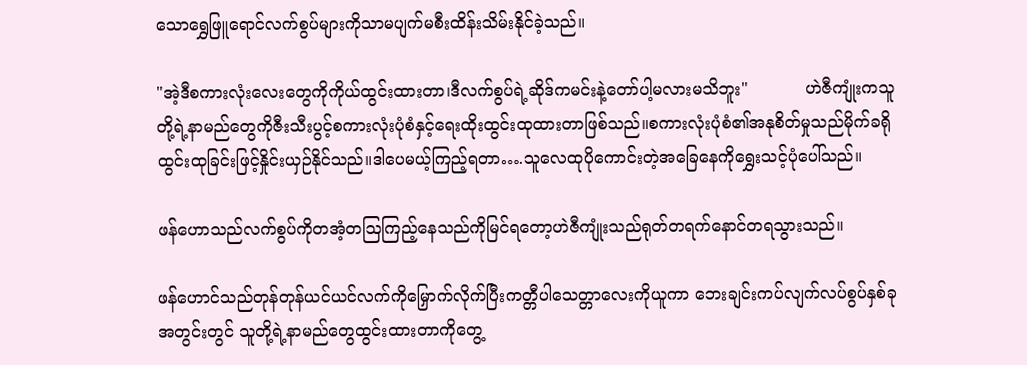သောရွှေဖြူရောင်လက်စွပ်များကိုသာမပျက်မစီးထိန်းသိမ်းနိုင်ခဲ့သည်။

"အဲ့ဒီစကားလုံးလေးတွေကိုကိုယ်ထွင်းထားတာ၊ဒီလက်စွပ်ရဲ့ဆိုဒ်ကမင်းနဲ့တော်ပါ့မလားမသိဘူး"           ဟဲဇီကျုံးကသူတို့ရဲ့နာမည်တွေကိုဇီးသီးပွင့်စကားလုံးပုံစံနှင့်ရေးထိုးထွင်းထုထားတာဖြစ်သည်။စကားလုံးပုံစံ၏အနုစိတ်မှုသည်မိုက်ခရိုထွင်းထုခြင်းဖြင့်နှိုင်းယှဉ်နိုင်သည်။ဒါပေမယ့်ကြည့်ရတာ….သူလေထုပိုကောင်းတဲ့အခြေနေကို‌ရွှေးသင့်ပုံပေါ်သည်။

ဖန်ဟောသည်လက်စွပ်ကိုတအံ့တဩကြည့်နေသည်ကိုမြင်ရတော့ဟဲဇီကျုံးသည်ရုတ်တရက်နောင်တရသွားသည်။

ဖန်ဟောင်သည်တုန်တုန်ယင်ယင်လက်ကိုမြှောက်လိုက်ပြီးကတ္တီပါသေတ္တာလေးကိုယူကာ ဘေးချင်းကပ်လျက်လပ်စွပ်နှစ်ခုအတွင်းတွင် သူတို့ရဲ့နာမည်တွေထွင်းထားတာကိုတွေ့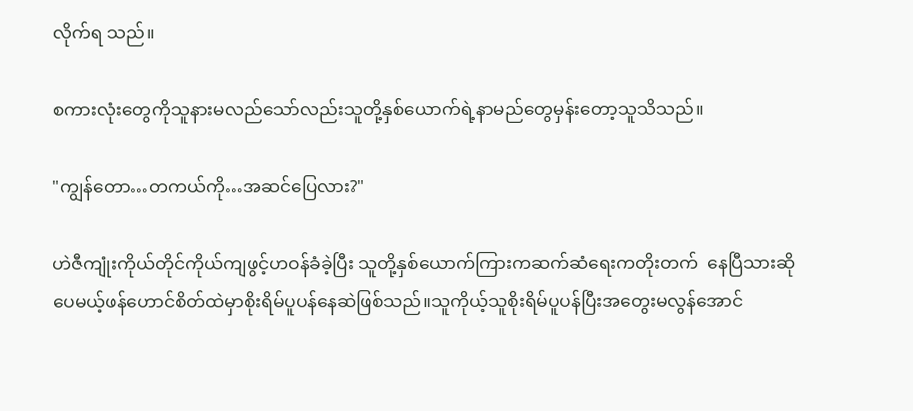လိုက်ရ သည်။

စကားလုံးတွေကိုသူနားမလည်သော်လည်းသူတို့နှစ်ယောက်ရဲ့နာမည်တွေမှန်းတော့သူသိသည်။

"ကျွန်တော…တကယ်ကို…အဆင်ပြေလား?"

ဟဲဇီကျုံးကိုယ်တိုင်ကိုယ်ကျဖွင့်ဟဝန်ခံခဲ့ပြီး သူတို့နှစ်ယောက်ကြားကဆက်ဆံရေးကတိုးတက်  နေပြီသားဆိုပေမယ့်ဖန်ဟောင်စိတ်ထဲမှာစိုးရိမ်ပူပန်နေဆဲဖြစ်သည်။သူကိုယ့်သူစိုးရိမ်ပူပန်ပြီးအတွေးမလွန်အောင်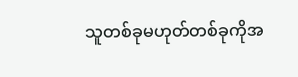သူတစ်ခုမဟုတ်တစ်ခုကိုအ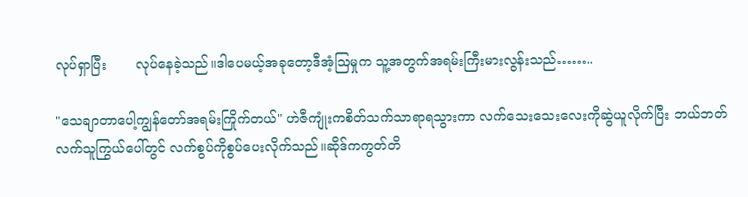လုပ်ရှာပြီး       လုပ်နေခဲ့သည်။ဒါပေမယ့်အခုတော့ဒီအံ့ဩမှုက သူ့အတွက်အရမ်းကြီးမားလွန်းသည်……..

"သေချာတာပေါ့ကျွန်တော်အရမ်းကြိုက်တယ်" ဟဲဇီကျုံးကစိတ်သက်သာရာရသွားကာ လက်သေးသေးလေးကိုဆွဲယူလိုက်ပြီး ဘယ်ဘတ်လက်သူကြွယ်ပေါ်တွင် လက်စွပ်ကိုစွပ်ပေးလိုက်သည်။ဆိုဒ်ကကွတ်တိ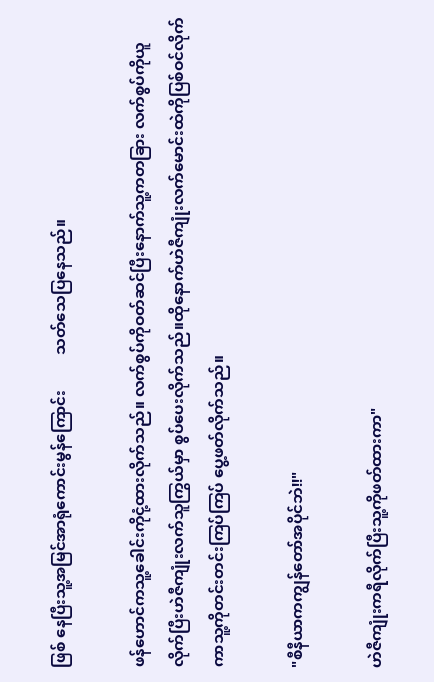ဖြစ် နေပြီးသူ့အမြင်အာရုံကောင်းမွန်ကြောင်း         သတ်သေပြနေသည်။

ဖန်ဟောင်ကသူ့ခေါင်းကိုငုံ့ထားလိုက်သည်။ လက်စွပ်ကိုဝတ်ဆင်ပြီးနောက်သူ့ကတခြား လက်စွပ်ကိုယူလိုက်ပြီးဟဲဇီကျုံးလက်သူကြွယ်မှာ စွပ်ပေးလိုက်သည်။ထိုနောက်ဟဲဇီကျုံးလက်မောင်းထဲကိုပြစ်ဝင်လိုက်ကာသူ့ကိုတင်းတင်းကြပ်ကြပ် ပွေ့ဖတ်လိုက်သည်။

"စီနီယာကကျွန်တော်အပိုင်ဘဲ!!"

ဟဲဇီကျုံးကရီလိုက်ပြီးသူ့ကိုဖတ်ထားကာ"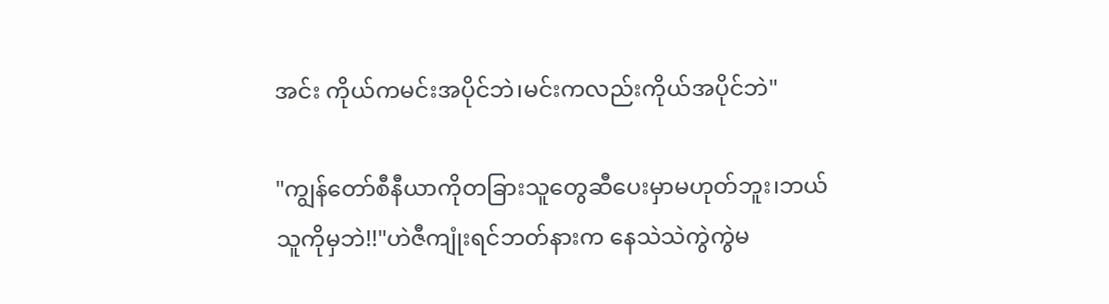အင်း ကိုယ်ကမင်းအပိုင်ဘဲ၊မင်းကလည်းကိုယ်အပိုင်ဘဲ"

"ကျွန်တော်စီနီယာကိုတခြားသူတွေဆီပေးမှာမဟုတ်ဘူး၊ဘယ်သူကိုမှဘဲ!!"ဟဲဇီကျုံးရင်ဘတ်နားက နေသဲသဲကွဲကွဲမ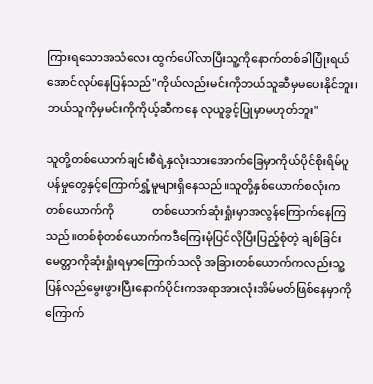ကြားရသောအသံလေး ထွက်ပေါ်လာပြီးသူ့ကိုနောက်တစ်ခါပြုံးရယ်အောင်လုပ်နေပြန်သည်"ကိုယ်လည်းမင်းကိုဘယ်သူဆီမှမပေးနိုင်ဘူး၊ဘယ်သူကိုမှမင်းကိုကိုယ့်ဆီကနေ လုယူခွင့်ပြုမှာမဟုတ်ဘူး"

သူတို့တစ်ယောက်ချင်းစီရဲ့နှလုံးသားအောက်ခြေမှာကိုယ်ပိုင်စိုးရိမ်ပူပန်မှုတွေနှင့်ကြောက်ရွှံ့မူများရှိနေသည်။သူတို့နှစ်ယောက်စလုံးကတစ်ယောက်ကို             တစ်ယောက်ဆုံးရှုံးမှာအလွန်ကြောက်နေကြသည်။တစ်စုံတစ်ယောက်ကဒီကြေးမုံပြင်လိုပြီးပြည့်စုံတဲ့ ချစ်ခြင်းမေတ္တာကိုဆုံးရှုံးရမှာကြောက်သလို အခြားတစ်ယောက်ကလည်းသူ့ပြန်လည်မွေးဖွားပြီးနောက်ပိုင်းကအရာအားလုံးအိမ်မတ်ဖြစ်နေမှာကို      ကြောက်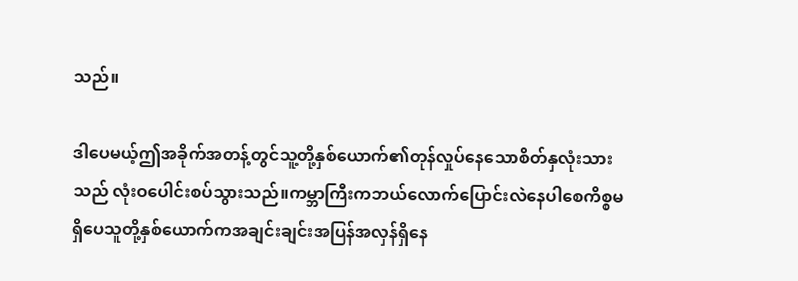သည်။

ဒါပေမယ့်ဤအခိုက်အတန့်တွင်သူ့တို့နှစ်ယောက်၏တုန်လှုပ်နေသောစိတ်နှလုံးသားသည် လုံးဝပေါင်းစပ်သွားသည်။ကမ္ဘာကြီးကဘယ်လောက်ပြောင်းလဲနေပါစေကိစ္စမရှိပေသူတို့နှစ်ယောက်ကအချင်းချင်းအပြန်အလှန်ရှိနေ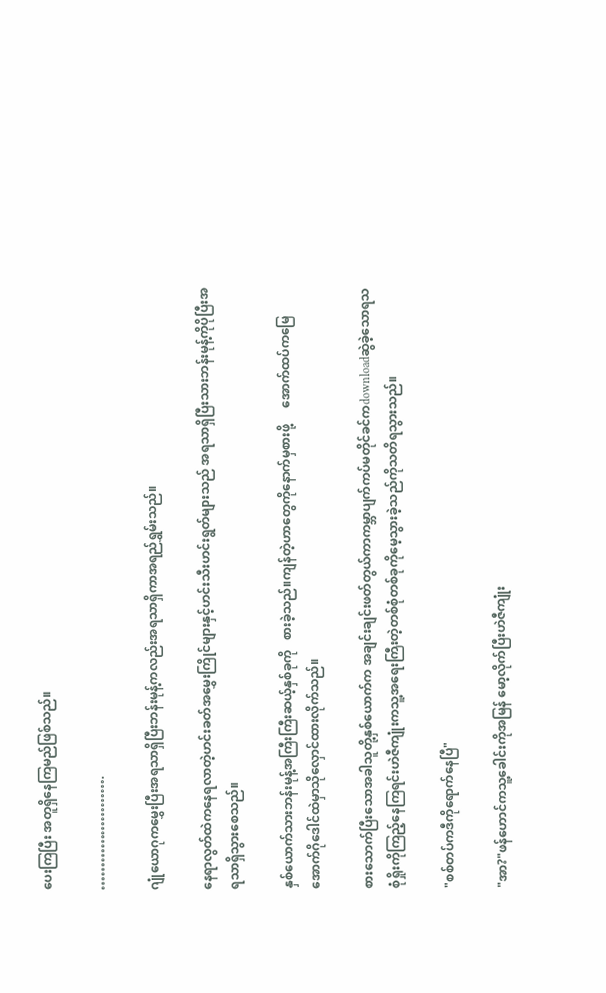ပေးကြပြီး အတူရှိနေကြမည်ဖြစ်သည်။

…………………….

ဂျုံယောဂုကမွှေးပြီးအရသာရှိပြီးဘန်းမုန့်ကလည်းအရသာရှိကာအရည်ရွှမ်းသည်။

နေရာလွတ်ထဲကနေရလာတဲ့ဟင်းခတ်အမွှေးကြိုင်များနှင့်ဟင်းသီးဟင်းရွတ်များသည် အရသာရှိပြီးသားဘန်းမုန့်ကိုပိုပြီးအရသာရှိသွားစေသည်။

နှစ်ယောက်သားဘန်းမုန့်အကြီးကြီးဆယ့်နှစ်ခုကို   စားခဲ့သည်။ကျန်တဲ့ဟာတွေကိုနောက်မှစားဖို့     အောက်ထပ်ကမြေအောက်ဂိုဒေါင်ထဲမှာသိုလှောင်ထားလိုက်သည်။

စားသောက်ပြီးသောအခါသူတို့နှစ်ယောက်က အချင်းချင်းဖတ်တွယ်ကာကမ္ဘာပျက်ကပ်မတိုင်ခင်ကdownloadဆွဲခဲ့သောရသစုံရှိုးကိုကြည့်နေကြရင်းဟဲဇီကျုံးကသူ့အရေးကြီးတဲ့တစ်စုံတစ်ခုကိုမေ့သွားခဲ့သည်ကိုသတိရသွားသည်။

"စစ်တပ်ကဒီကိုရောက်နေပြီ"

"အာ?"ဖန်ဟောင်ကသူ့ခေါင်းကိုအမြန် မော့လိုက်ပြီးဟဲဇီကျုံး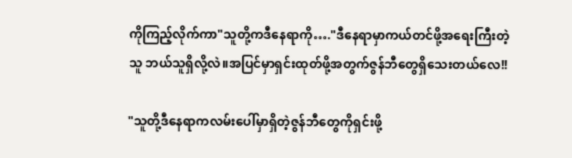ကိုကြည့်လိုက်ကာ"သူတို့ကဒီနေရာကို…."ဒီနေရာမှာကယ်တင်ဖို့အရေးကြီးတဲ့သူ ဘယ်သူရှိလို့လဲ။အပြင်မှာရှင်းထုတ်ဖို့အတွက်ဇွန်ဘီတွေရှိသေးတယ်လေ!!

"သူတို့ဒီနေရာကလမ်းပေါ်မှာရှိတဲ့ဇွန်ဘီတွေကိုရှင်းဖို့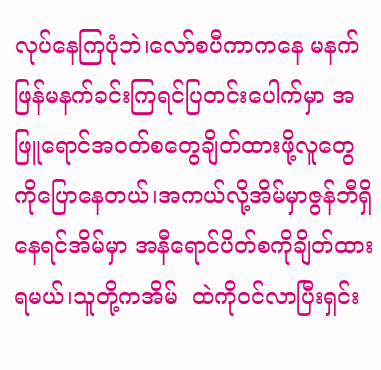လုပ်နေကြပုံဘဲ၊လော်စပီကာကနေ မနက်ဖြန်မနက်ခင်းကြရင်ပြတင်းပေါက်မှာ အဖြူရောင်အဝတ်စတွေချိတ်ထားဖို့လူတွေကိုပြောနေတယ်၊အကယ်လို့အိမ်မှာဇွန်ဘီရှိနေရင်အိမ်မှာ အနီရောင်ပိတ်စကိုချိတ်ထားရမယ်၊သူတို့ကအိမ်  ထဲကိုဝင်လာပြီးရှင်း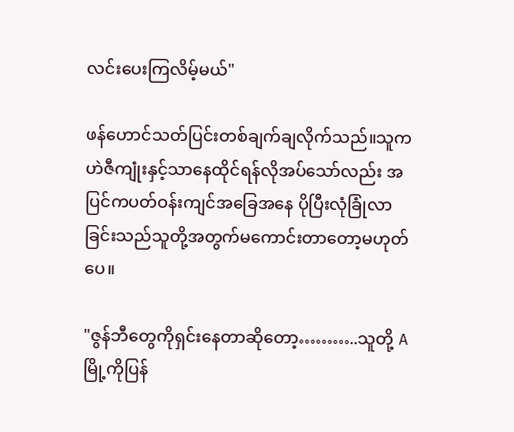လင်းပေးကြလိမ့်မယ်"

ဖန်ဟောင်သတ်ပြင်းတစ်ချက်ချလိုက်သည်။သူကဟဲဇီကျုံးနှင့်သာနေထိုင်ရန်လိုအပ်သော်လည်း အပြင်ကပတ်ဝန်းကျင်အခြေအနေ ပိုပြီးလုံခြုံလာခြင်းသည်သူတို့အတွက်မကောင်းတာတော့မဟုတ်ပေ။

"ဇွန်ဘီတွေကိုရှင်းနေတာဆိုတော့………..သူတို့ Aမြို့ကိုပြန်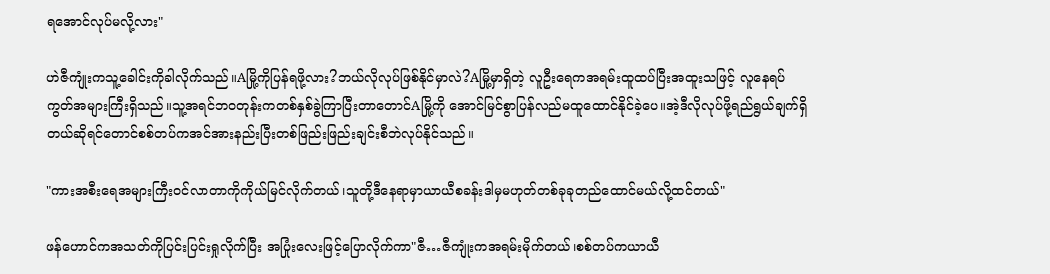ရအောင်လုပ်မလို့လား"

ဟဲဇီကျုံးကသူ့ခေါင်းကိုခါလိုက်သည်။Aမြို့ကိုပြန်ရဖို့လား?ဘယ်လိုလုပ်ဖြစ်နိုင်မှာလဲ?Aမြို့မှာရှိတဲ့ လူဦးရေကအရမ်းထူထပ်ပြီးအထူးသဖြင့် လူနေရပ်ကွတ်အများကြီးရှိသည်။သူ့အရင်ဘဝတုန်းကတစ်နှစ်ခွဲကြာပြီးတာတောင်Aမြို့ကို အောင်မြင်စွာပြန်လည်မထူထောင်နိုင်ခဲ့ပေ။အဲ့ဒီလိုလုပ်ဖို့ရည်ရွယ်ချက်ရှိတယ်ဆိုရင်တောင်စစ်တပ်ကအင်အားနည်းပြီးတစ်ဖြည်းဖြည်းချင်းစီဘဲလုပ်နိုင်သည်။

"ကားအစီးရေအများကြီးဝင်လာတာကိုကိုယ်မြင်လိုက်တယ်၊သူတို့ဒီနေရာမှာယာယီစခန်းဒါမှမဟုတ်တစ်ခုခုတည်ထောင်မယ်လို့ထင်တယ်"

ဖန်ဟောင်ကအသတ်ကိုပြင်းပြင်းရှုလိုက်ပြီး အပြုံးလေးဖြင့်ပြောလိုက်ကာ"ဇီ…ဇီကျုံးကအရမ်းမိုက်တယ်၊စစ်တပ်ကယာယီ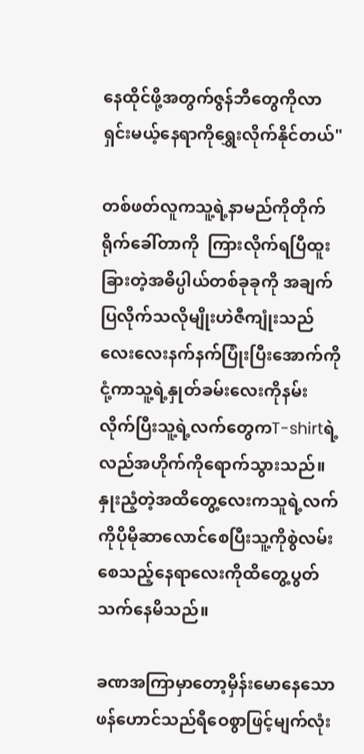နေထိုင်ဖို့အတွက်ဇွန်ဘီတွေကိုလာရှင်းမယ့်နေရာကိုရွှေးလိုက်နိုင်တယ်"

တစ်ဖတ်လူကသူ့ရဲ့နာမည်ကိုတိုက်ရိုက်ခေါ်တာကို  ကြားလိုက်ရပြီထူးခြားတဲ့အဓိပ္ပါယ်တစ်ခုခုကို အချက်ပြလိုက်သလိုမျိုးဟဲဇီကျုံးသည် လေးလေးနက်နက်ပြုံးပြီးအောက်ကိုငုံ့ကာသူ့ရဲ့နှုတ်ခမ်းလေးကိုနမ်းလိုက်ပြီးသူ့ရဲ့လက်တွေကT-shirtရဲ့လည်အဟိုက်ကိုရောက်သွားသည်။နှုးညံ့တဲ့အထိတွေ့လေးကသူရဲ့လက်ကိုပိုမိုဆာလောင်စေပြီးသူ့ကိုစွဲလမ်းစေသည့်နေရာလေးကိုထိတွေ့ပွတ်သက်နေမိသည်။

ခဏအကြာမှာတော့မှိန်းမောနေသောဖန်ဟောင်သည်ရီဝေစွာဖြင့်မျက်လုံး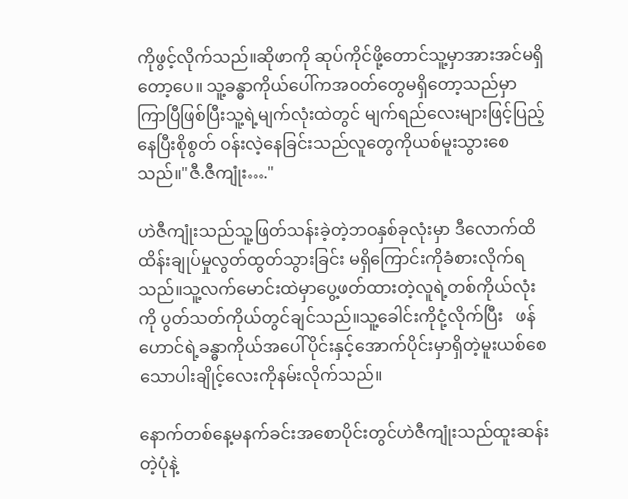ကိုဖွင့်လိုက်သည်။ဆိုဖာကို ဆုပ်ကိုင်ဖို့တောင်သူ့မှာအားအင်မရှိတော့ပေ။ သူ့ခန္ဓာကိုယ်ပေါ်ကအဝတ်တွေမရှိတော့သည်မှာ ကြာပြီဖြစ်ပြီးသူ့ရဲ့မျက်လုံးထဲတွင် မျက်ရည်လေးများဖြင့်ပြည့်နေပြီးစိုစွတ် ဝန်းလဲ့နေခြင်းသည်လူတွေကိုယစ်မူးသွားစေသည်။"ဇီ.ဇီကျုံး…."

ဟဲဇီကျုံးသည်သူ့ဖြတ်သန်းခဲ့တဲ့ဘဝနှစ်ခုလုံးမှာ ဒီလောက်ထိထိန်းချုပ်မှုလွတ်ထွတ်သွားခြင်း မရှိကြောင်းကိုခံစားလိုက်ရသည်။သူ့လက်မောင်းထဲမှာပွေ့ဖတ်ထားတဲ့လူရဲ့တစ်ကိုယ်လုံးကို ပွတ်သတ်ကိုယ်တွင်ချင်သည်။သူ့ခေါင်းကိုငုံ့လိုက်ပြီး   ဖန်ဟောင်ရဲ့ခန္ဓာကိုယ်အပေါ်ပိုင်းနှင့်အောက်ပိုင်းမှာရှိတဲ့မူးယစ်စေသောပါးချိုင့်လေးကိုနမ်းလိုက်သည်။

နောက်တစ်နေ့မနက်ခင်းအစောပိုင်းတွင်ဟဲဇီကျုံးသည်ထူးဆန်းတဲ့ပုံနဲ့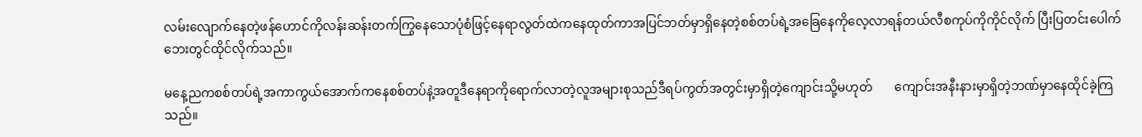လမ်းလျောက်နေတဲ့ဖန်ဟောင်ကိုလန်းဆန်းတက်ကြွနေသောပုံစံဖြင့်နေရာလွတ်ထဲကနေထုတ်ကာအပြင်ဘတ်မှာရှိနေတဲ့စစ်တပ်ရဲ့အခြေနေကိုလေ့လာရန်တယ်လီစကုပ်ကိုကိုင်လိုက် ပြီးပြတင်းပေါက်ဘေးတွင်ထိုင်လိုက်သည်။

မနေ့ညကစစ်တပ်ရဲ့အကာကွယ်အောက်ကနေစစ်တပ်နဲ့အတူဒီနေရာကိုရောက်လာတဲ့လူအများစုသည်ဒီရပ်ကွတ်အတွင်းမှာရှိတဲ့ကျောင်းသို့မဟုတ်       ကျောင်းအနီးနားမှာရှိတဲ့ဘဏ်မှာနေထိုင်ခဲ့ကြသည်။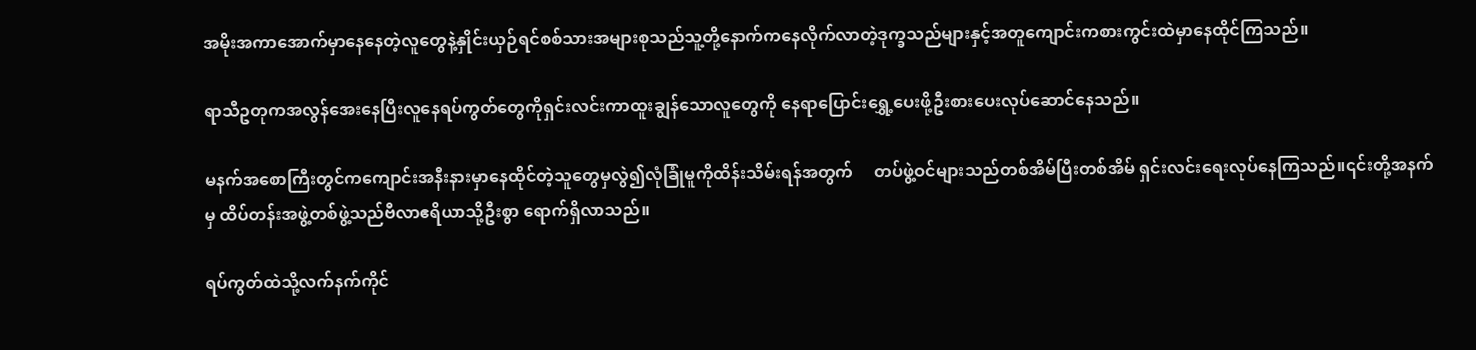အမိုးအကာအောက်မှာနေနေတဲ့လူတွေနဲ့နှိုင်းယှဉ်ရင်စစ်သားအများစုသည်သူ့တို့နောက်ကနေလိုက်လာတဲ့ဒုက္ခသည်များနှင့်အတူကျောင်းကစားကွင်းထဲမှာနေထိုင်ကြသည်။

ရာသီဥတုကအလွန်အေးနေပြီးလူနေရပ်ကွတ်တွေကိုရှင်းလင်းကာထူးချွန်သောလူတွေကို နေရာပြောင်းရွှေ့ပေးဖို့ဦးစားပေးလုပ်ဆောင်နေသည်။

မနက်အစောကြီးတွင်ကကျောင်းအနီးနားမှာနေထိုင်တဲ့သူတွေမှလွဲ၍လုံခြုံမူကိုထိန်းသိမ်းရန်အတွက်     တပ်ဖွဲ့ဝင်များသည်တစ်အိမ်ပြီးတစ်အိမ် ရှင်းလင်းရေးလုပ်နေကြသည်။၎င်းတို့အနက်မှ ထိပ်တန်းအဖွဲ့တစ်ဖွဲ့သည်ဗီလာဧရိယာသို့ဦးစွာ ရောက်ရှိလာသည်။

ရပ်ကွတ်ထဲသို့လက်နက်ကိုင်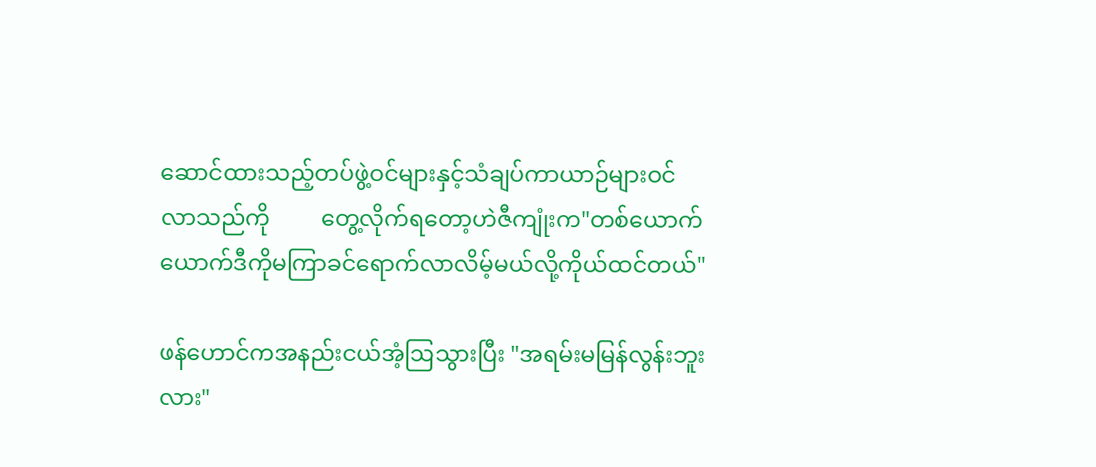ဆောင်ထားသည့်တပ်ဖွဲ့ဝင်များနှင့်သံချပ်ကာယာဉ်များဝင်လာသည်ကို         တွေ့လိုက်ရတော့ဟဲဇီကျုံးက"တစ်ယောက်ယောက်ဒီကိုမကြာခင်ရောက်လာလိမ့်မယ်လို့ကိုယ်ထင်တယ်"

ဖန်ဟောင်ကအနည်းငယ်အံ့ဩသွားပြီး "အရမ်းမမြန်လွန်းဘူးလား"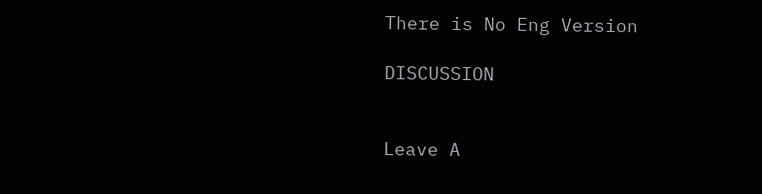There is No Eng Version

DISCUSSION


Leave A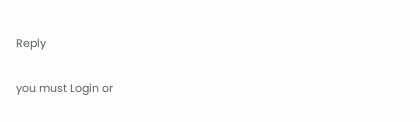Reply

you must Login or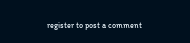register to post a comment